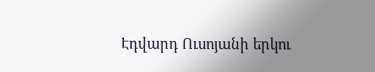Էդվարդ Ուսոյանի երկու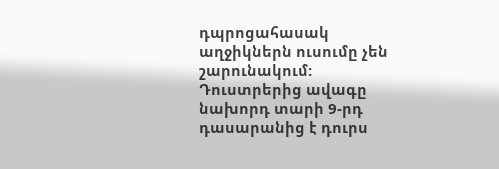դպրոցահասակ աղջիկներն ուսումը չեն շարունակում: Դուստրերից ավագը նախորդ տարի 9-րդ դասարանից է դուրս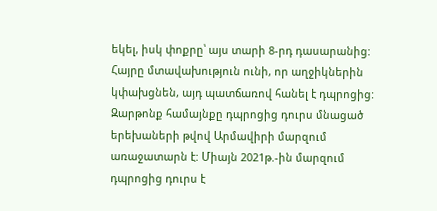եկել, իսկ փոքրը՝ այս տարի 8-րդ դասարանից: Հայրը մտավախություն ունի, որ աղջիկներին կփախցնեն, այդ պատճառով հանել է դպրոցից:
Զարթոնք համայնքը դպրոցից դուրս մնացած երեխաների թվով Արմավիրի մարզում առաջատարն է: Միայն 2021թ.-ին մարզում դպրոցից դուրս է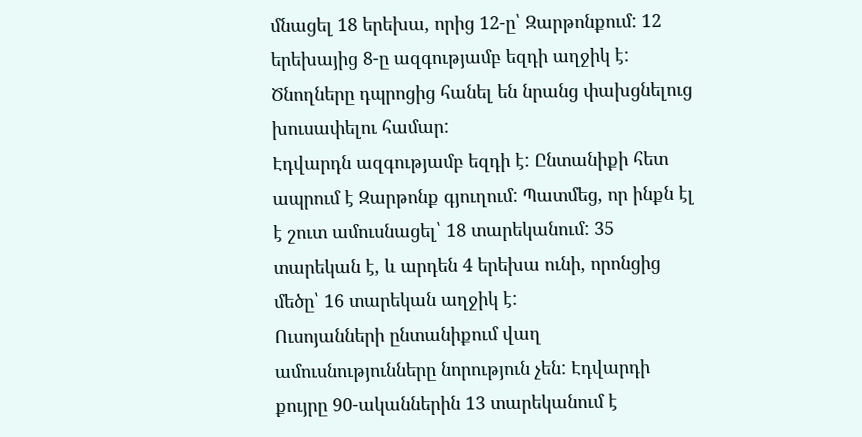մնացել 18 երեխա, որից 12-ը՝ Զարթոնքում: 12 երեխայից 8-ը ազգությամբ եզդի աղջիկ է: Ծնողները դպրոցից հանել են նրանց փախցնելուց խուսափելու համար:
Էդվարդն ազգությամբ եզդի է: Ընտանիքի հետ ապրում է Զարթոնք գյուղում: Պատմեց, որ ինքն էլ է շուտ ամուսնացել՝ 18 տարեկանում: 35 տարեկան է, և արդեն 4 երեխա ունի, որոնցից մեծը՝ 16 տարեկան աղջիկ է:
Ուսոյանների ընտանիքում վաղ ամուսնությունները նորություն չեն: Էդվարդի քույրը 90-ականներին 13 տարեկանում է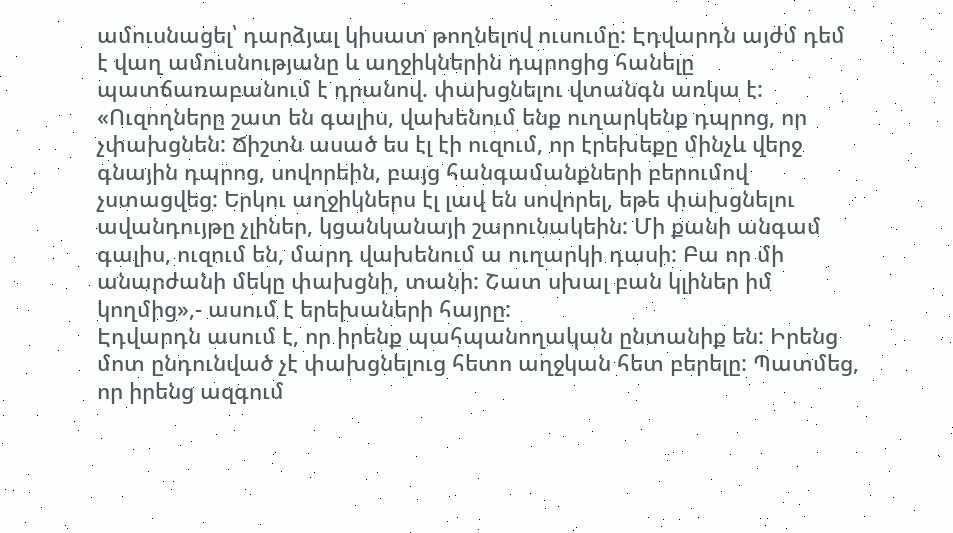ամուսնացել՝ դարձյալ կիսատ թողնելով ուսումը: Էդվարդն այժմ դեմ է վաղ ամուսնությանը և աղջիկներին դպրոցից հանելը պատճառաբանում է դրանով. փախցնելու վտանգն առկա է:
«Ուզողները շատ են գալիս, վախենում ենք ուղարկենք դպրոց, որ չփախցնեն: Ճիշտն ասած ես էլ էի ուզում, որ էրեխեքը մինչև վերջ գնային դպրոց, սովորեին, բայց հանգամանքների բերումով չստացվեց: Երկու աղջիկներս էլ լավ են սովորել, եթե փախցնելու ավանդույթը չլիներ, կցանկանայի շարունակեին: Մի քանի անգամ գալիս, ուզում են, մարդ վախենում ա ուղարկի դասի: Բա որ մի անարժանի մեկը փախցնի, տանի: Շատ սխալ բան կլիներ իմ կողմից»,- ասում է երեխաների հայրը:
Էդվարդն ասում է, որ իրենք պահպանողական ընտանիք են: Իրենց մոտ ընդունված չէ փախցնելուց հետո աղջկան հետ բերելը: Պատմեց, որ իրենց ազգում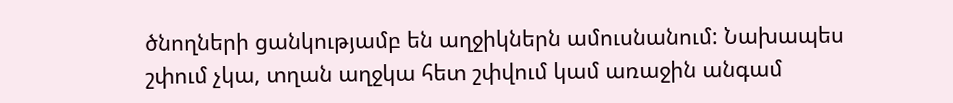ծնողների ցանկությամբ են աղջիկներն ամուսնանում: Նախապես շփում չկա, տղան աղջկա հետ շփվում կամ առաջին անգամ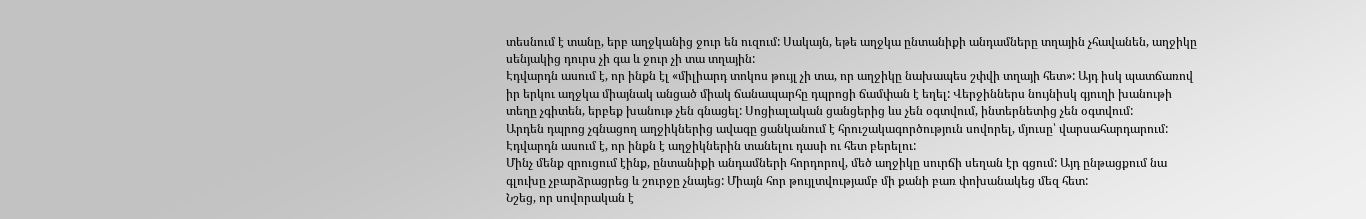տեսնում է տանը, երբ աղջկանից ջուր են ուզում: Սակայն, եթե աղջկա ընտանիքի անդամները տղային չհավանեն, աղջիկը սենյակից դուրս չի գա և ջուր չի տա տղային:
Էդվարդն ասում է, որ ինքն էլ «միլիարդ տոկոս թույլ չի տա, որ աղջիկը նախապես շփվի տղայի հետ»: Այդ իսկ պատճառով իր երկու աղջկա միայնակ անցած միակ ճանապարհը դպրոցի ճամփան է եղել: Վերջիններս նույնիսկ գյուղի խանութի տեղը չգիտեն, երբեք խանութ չեն գնացել: Սոցիալական ցանցերից ևս չեն օգտվում, ինտերնետից չեն օգտվում:
Արդեն դպրոց չգնացող աղջիկներից ավագը ցանկանում է հրուշակագործություն սովորել, մյուսը՝ վարսահարդարում: Էդվարդն ասում է, որ ինքն է աղջիկներին տանելու դասի ու հետ բերելու:
Մինչ մենք զրուցում էինք, ընտանիքի անդամների հորդորով, մեծ աղջիկը սուրճի սեղան էր գցում: Այդ ընթացքում նա գլուխը չբարձրացրեց և շուրջը չնայեց: Միայն հոր թույլտվությամբ մի քանի բառ փոխանակեց մեզ հետ:
Նշեց, որ սովորական է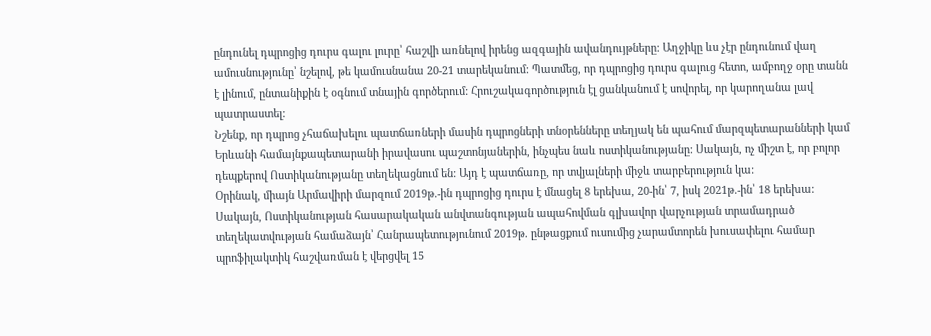ընդունել դպրոցից դուրս գալու լուրը՝ հաշվի առնելով իրենց ազգային ավանդույթները: Աղջիկը ևս չէր ընդունում վաղ ամուսնությունը՝ նշելով, թե կամուսնանա 20-21 տարեկանում: Պատմեց, որ դպրոցից դուրս գալուց հետո, ամբողջ օրը տանն է լինում, ընտանիքին է օգնում տնային գործերում: Հրուշակագործություն էլ ցանկանում է սովորել, որ կարողանա լավ պատրաստել:
Նշենք, որ դպրոց չհաճախելու պատճառների մասին դպրոցների տնօրենները տեղյակ են պահում մարզպետարանների կամ Երևանի համայնքապետարանի իրավասու պաշտոնյաներին, ինչպես նաև ոստիկանությանը: Սակայն, ոչ միշտ է, որ բոլոր դեպքերով Ոստիկանությանը տեղեկացնում են: Այդ է պատճառը, որ տվյալների միջև տարբերություն կա:
Օրինակ, միայն Արմավիրի մարզում 2019թ.-ին դպրոցից դուրս է մնացել 8 երեխա, 20-ին՝ 7, իսկ 2021թ.-ին՝ 18 երեխա: Սակայն, Ոստիկանության հասարակական անվտանգության ապահովման գլխավոր վարչության տրամադրած տեղեկատվության համաձայն՝ Հանրապետությունում 2019թ. ընթացքում ուսումից չարամտորեն խուսափելու համար պրոֆիլակտիկ հաշվառման է վերցվել 15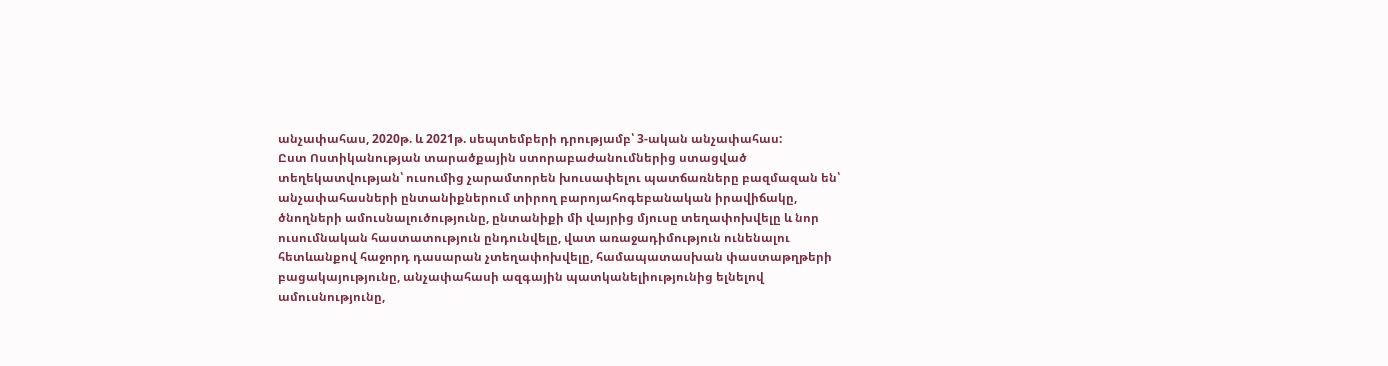անչափահաս, 2020թ. և 2021թ. սեպտեմբերի դրությամբ՝ 3-ական անչափահաս:
Ըստ Ոստիկանության տարածքային ստորաբաժանումներից ստացված տեղեկատվության՝ ուսումից չարամտորեն խուսափելու պատճառները բազմազան են՝ անչափահասների ընտանիքներում տիրող բարոյահոգեբանական իրավիճակը, ծնողների ամուսնալուծությունը, ընտանիքի մի վայրից մյուսը տեղափոխվելը և նոր ուսումնական հաստատություն ընդունվելը, վատ առաջադիմություն ունենալու հետևանքով հաջորդ դասարան չտեղափոխվելը, համապատասխան փաստաթղթերի բացակայությունը, անչափահասի ազգային պատկանելիությունից ելնելով ամուսնությունը,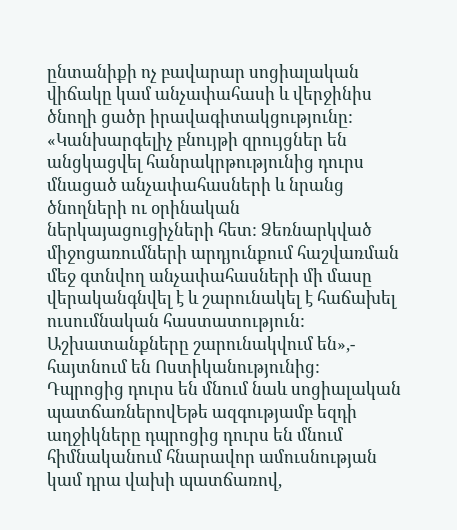ընտանիքի ոչ բավարար սոցիալական վիճակը կամ անչափահասի և վերջինիս ծնողի ցածր իրավագիտակցությունը:
«Կանխարգելիչ բնույթի զրույցներ են անցկացվել հանրակրթությունից դուրս մնացած անչափահասների և նրանց ծնողների ու օրինական ներկայացուցիչների հետ: Ձեռնարկված միջոցառումների արդյունքում հաշվառման մեջ գտնվող անչափահասների մի մասը վերականգնվել է և շարունակել է հաճախել ուսումնական հաստատություն: Աշխատանքները շարունակվում են»,- հայտնում են Ոստիկանությունից:
Դպրոցից դուրս են մնում նաև սոցիալական պատճառներովԵթե ազգությամբ եզդի աղջիկները դպրոցից դուրս են մնում հիմնականում հնարավոր ամուսնության կամ դրա վախի պատճառով,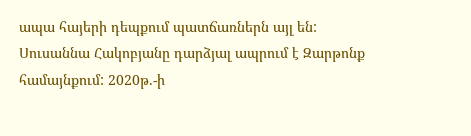ապա հայերի դեպքում պատճառներն այլ են:
Սուսաննա Հակոբյանը դարձյալ ապրում է Զարթոնք համայնքում: 2020թ.-ի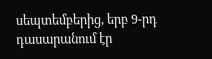սեպտեմբերից, երբ 9-րդ դասարանում էր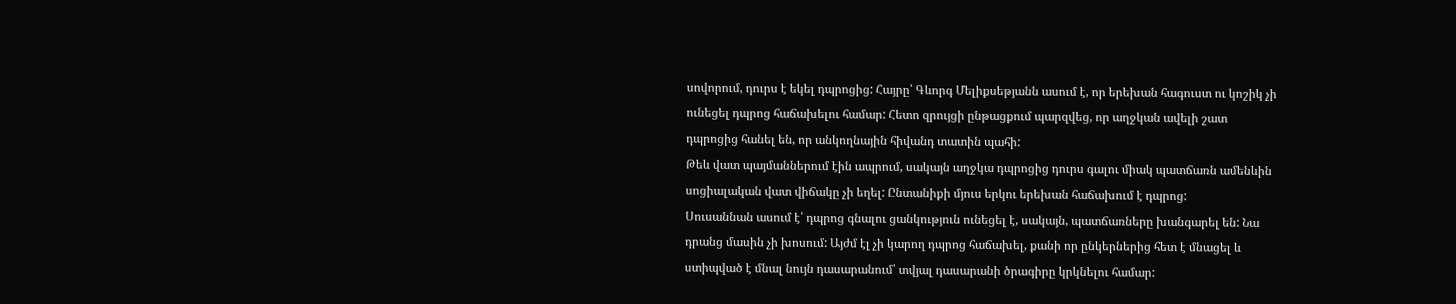սովորում, դուրս է եկել դպրոցից: Հայրը՝ Գևորգ Մելիքսեթյանն ասում է, որ երեխան հագուստ ու կոշիկ չի ունեցել դպրոց հաճախելու համար: Հետո զրույցի ընթացքում պարզվեց, որ աղջկան ավելի շատ դպրոցից հանել են, որ անկողնային հիվանդ տատին պահի:
Թեև վատ պայմաններում էին ապրում, սակայն աղջկա դպրոցից դուրս գալու միակ պատճառն ամենևին սոցիալական վատ վիճակը չի եղել: Ընտանիքի մյուս երկու երեխան հաճախում է դպրոց:
Սուսաննան ասում է՝ դպրոց գնալու ցանկություն ունեցել է, սակայն, պատճառները խանգարել են: Նա դրանց մասին չի խոսում: Այժմ էլ չի կարող դպրոց հաճախել, քանի որ ընկերներից հետ է մնացել և ստիպված է մնալ նույն դասարանում՝ տվյալ դասարանի ծրագիրը կրկնելու համար: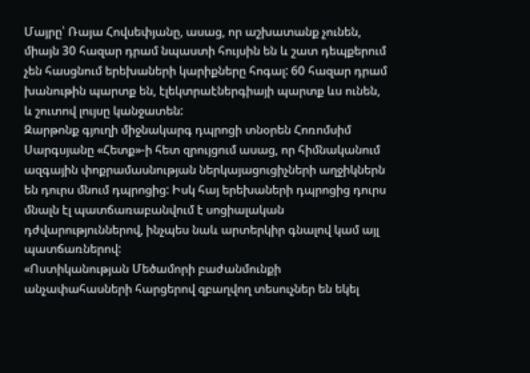Մայրը՝ Ռայա Հովսեփյանը, ասաց, որ աշխատանք չունեն, միայն 30 հազար դրամ նպաստի հույսին են և շատ դեպքերում չեն հասցնում երեխաների կարիքները հոգալ: 60 հազար դրամ խանութին պարտք են, էլեկտրաէներգիայի պարտք ևս ունեն, և շուտով լույսը կանջատեն:
Զարթոնք գյուղի միջնակարգ դպրոցի տնօրեն Հոռոմսիմ Սարգսյանը «Հետք»-ի հետ զրույցում ասաց, որ հիմնականում ազգային փոքրամասնության ներկայացուցիչների աղջիկներն են դուրս մնում դպրոցից: Իսկ հայ երեխաների դպրոցից դուրս մնալն էլ պատճառաբանվում է սոցիալական դժվարություններով, ինչպես նաև արտերկիր գնալով կամ այլ պատճառներով:
«Ոստիկանության Մեծամորի բաժանմունքի անչափահասների հարցերով զբաղվող տեսուչներ են եկել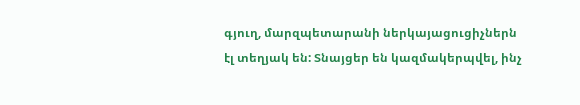գյուղ, մարզպետարանի ներկայացուցիչներն էլ տեղյակ են: Տնայցեր են կազմակերպվել, ինչ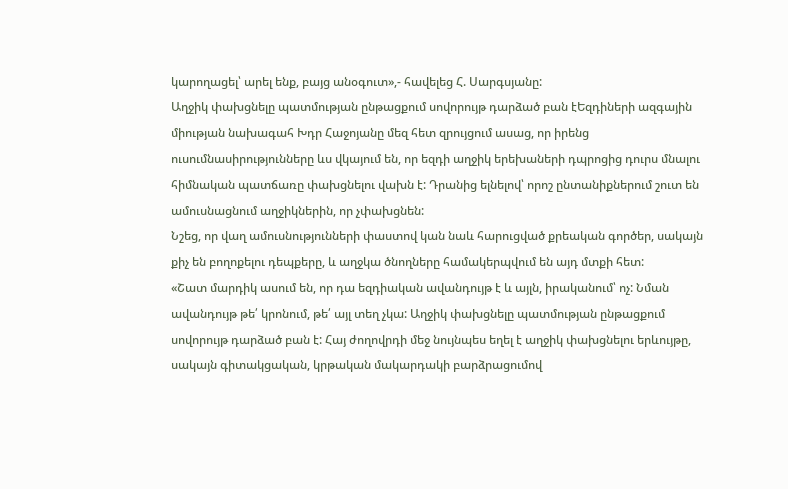կարողացել՝ արել ենք, բայց անօգուտ»,- հավելեց Հ. Սարգսյանը:
Աղջիկ փախցնելը պատմության ընթացքում սովորույթ դարձած բան էԵզդիների ազգային միության նախագահ Խդր Հաջոյանը մեզ հետ զրույցում ասաց, որ իրենց ուսումնասիրությունները ևս վկայում են, որ եզդի աղջիկ երեխաների դպրոցից դուրս մնալու հիմնական պատճառը փախցնելու վախն է: Դրանից ելնելով՝ որոշ ընտանիքներում շուտ են ամուսնացնում աղջիկներին, որ չփախցնեն:
Նշեց, որ վաղ ամուսնությունների փաստով կան նաև հարուցված քրեական գործեր, սակայն քիչ են բողոքելու դեպքերը, և աղջկա ծնողները համակերպվում են այդ մտքի հետ:
«Շատ մարդիկ ասում են, որ դա եզդիական ավանդույթ է և այլն, իրականում՝ ոչ: Նման ավանդույթ թե՛ կրոնում, թե՛ այլ տեղ չկա: Աղջիկ փախցնելը պատմության ընթացքում սովորույթ դարձած բան է: Հայ ժողովրդի մեջ նույնպես եղել է աղջիկ փախցնելու երևույթը, սակայն գիտակցական, կրթական մակարդակի բարձրացումով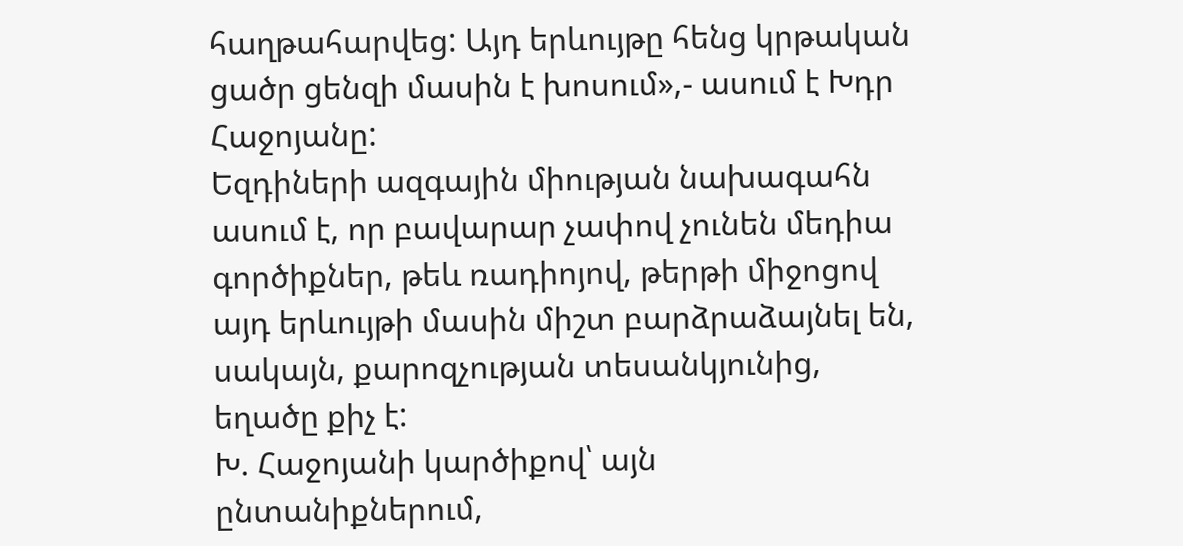հաղթահարվեց: Այդ երևույթը հենց կրթական ցածր ցենզի մասին է խոսում»,- ասում է Խդր Հաջոյանը:
Եզդիների ազգային միության նախագահն ասում է, որ բավարար չափով չունեն մեդիա գործիքներ, թեև ռադիոյով, թերթի միջոցով այդ երևույթի մասին միշտ բարձրաձայնել են, սակայն, քարոզչության տեսանկյունից, եղածը քիչ է:
Խ. Հաջոյանի կարծիքով՝ այն ընտանիքներում,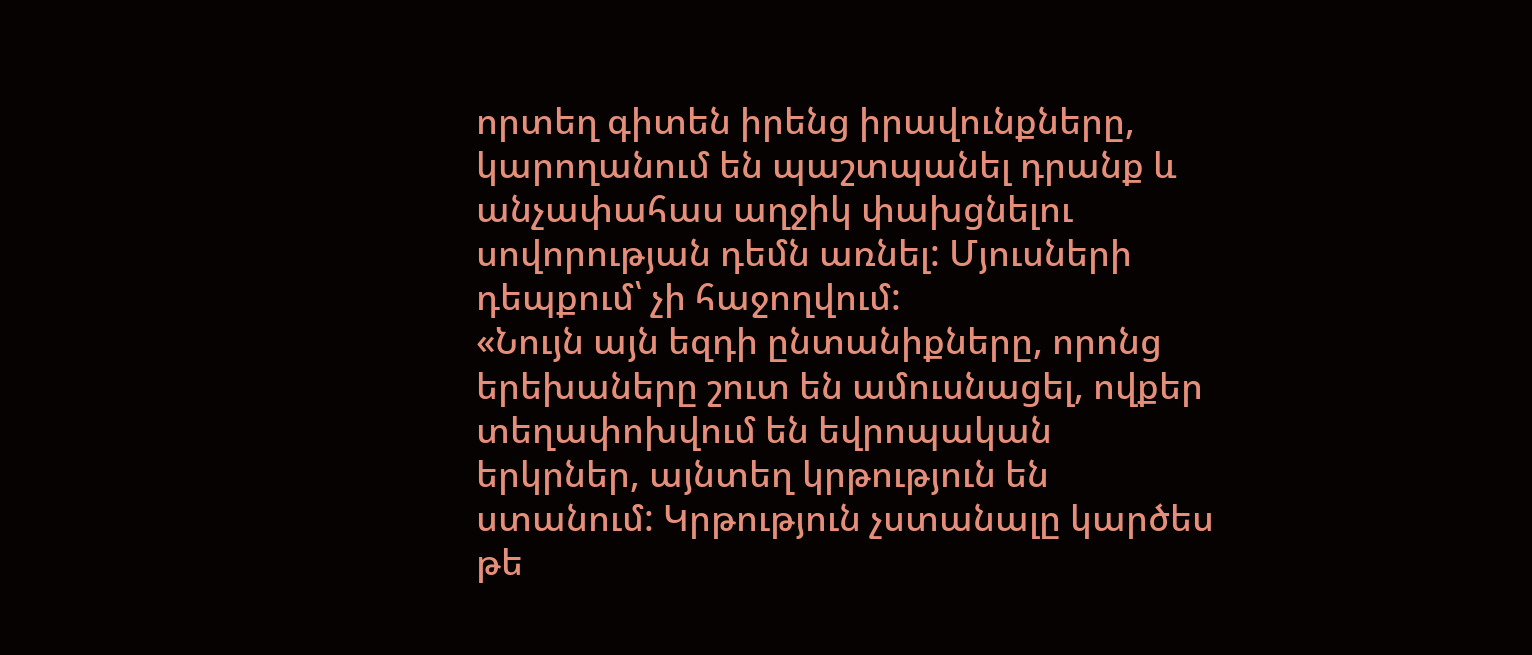որտեղ գիտեն իրենց իրավունքները, կարողանում են պաշտպանել դրանք և անչափահաս աղջիկ փախցնելու սովորության դեմն առնել: Մյուսների դեպքում՝ չի հաջողվում:
«Նույն այն եզդի ընտանիքները, որոնց երեխաները շուտ են ամուսնացել, ովքեր տեղափոխվում են եվրոպական երկրներ, այնտեղ կրթություն են ստանում: Կրթություն չստանալը կարծես թե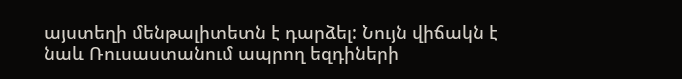այստեղի մենթալիտետն է դարձել: Նույն վիճակն է նաև Ռուսաստանում ապրող եզդիների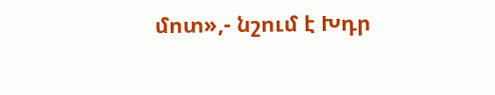մոտ»,- նշում է Խդր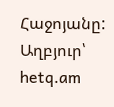Հաջոյանը:
Աղբյուր՝
hetq.am